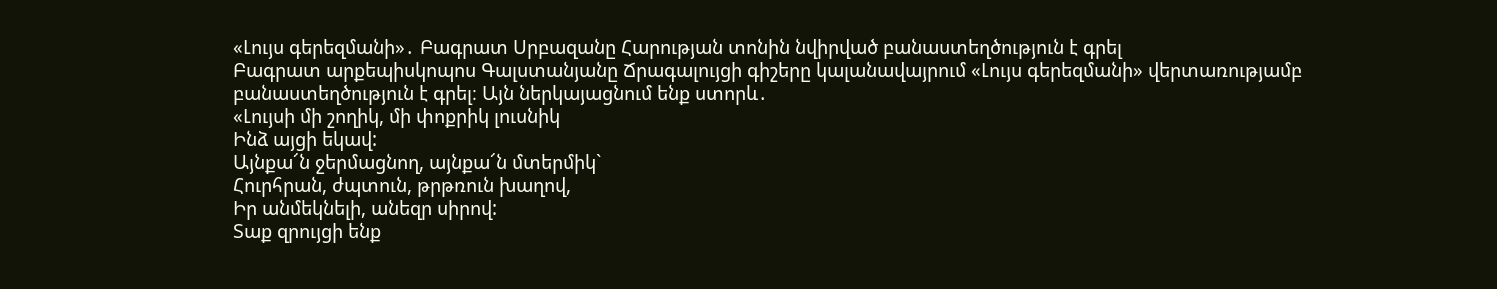«Լույս գերեզմանի»․ Բագրատ Սրբազանը Հարության տոնին նվիրված բանաստեղծություն է գրել
Բագրատ արքեպիսկոպոս Գալստանյանը Ճրագալույցի գիշերը կալանավայրում «Լույս գերեզմանի» վերտառությամբ բանաստեղծություն է գրել։ Այն ներկայացնում ենք ստորև․
«Լույսի մի շողիկ, մի փոքրիկ լուսնիկ
Ինձ այցի եկավ:
Այնքա՜ն ջերմացնող, այնքա՜ն մտերմիկ`
Հուրհրան, ժպտուն, թրթռուն խաղով,
Իր անմեկնելի, անեզր սիրով:
Տաք զրույցի ենք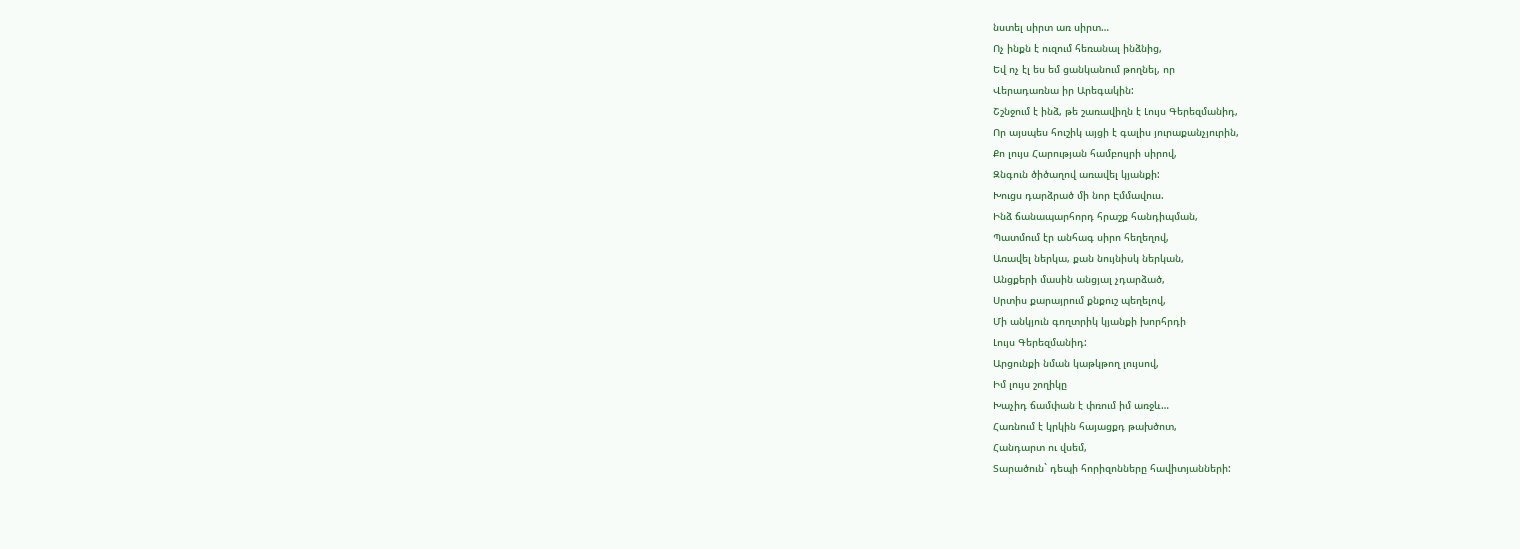նստել սիրտ առ սիրտ…
Ոչ ինքն է ուզում հեռանալ ինձնից,
Եվ ոչ էլ ես եմ ցանկանում թողնել, որ
Վերադառնա իր Արեգակին:
Շշնջում է ինձ, թե շառավիղն է Լույս Գերեզմանիդ,
Որ այսպես հուշիկ այցի է գալիս յուրաքանչյուրին,
Քո լույս Հարության համբույրի սիրով,
Զնգուն ծիծաղով առավել կյանքի:
Խուցս դարձրած մի նոր Էմմավուս.
Ինձ ճանապարհորդ հրաշք հանդիպման,
Պատմում էր անհագ սիրո հեղեղով,
Առավել ներկա, քան նույնիսկ ներկան,
Անցքերի մասին անցյալ չդարձած,
Սրտիս քարայրում քնքուշ պեղելով,
Մի անկյուն գողտրիկ կյանքի խորհրդի
Լույս Գերեզմանիդ:
Արցունքի նման կաթկթող լույսով,
Իմ լույս շողիկը
Խաչիդ ճամփան է փռում իմ առջև…
Հառնում է կրկին հայացքդ թախծոտ,
Հանդարտ ու վսեմ,
Տարածուն` դեպի հորիզոնները հավիտյանների: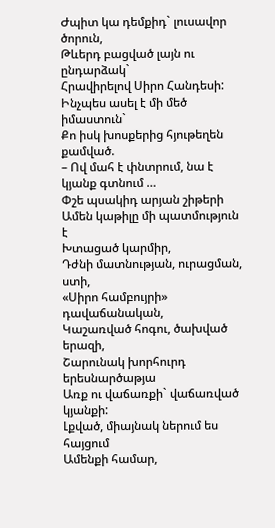Ժպիտ կա դեմքիդ` լուսավոր ծորուն,
Թևերդ բացված լայն ու ընդարձակ`
Հրավիրելով Սիրո Հանդեսի:
Ինչպես ասել է մի մեծ իմաստուն`
Քո իսկ խոսքերից հյութեղեն քամված.
– Ով մահ է փնտրում, նա է կյանք գտնում …
Փշե պսակիդ արյան շիթերի
Ամեն կաթիլը մի պատմություն է
Խտացած կարմիր,
Դժնի մատնության, ուրացման, ստի,
«Սիրո համբույրի» դավաճանական,
Կաշառված հոգու, ծախված երազի,
Շարունակ խորհուրդ երեսնարծաթյա
Առք ու վաճառքի` վաճառված կյանքի:
Լքված, միայնակ ներում ես հայցում
Ամենքի համար,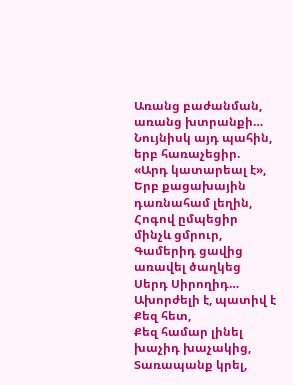Առանց բաժանման, առանց խտրանքի…
Նույնիսկ այդ պահին, երբ հառաչեցիր.
«Արդ կատարեալ է»,
Երբ քացախային դառնահամ լեղին,
Հոգով ըմպեցիր մինչև ցմրուր,
Գամերիդ ցավից առավել ծաղկեց
Սերդ Սիրողիդ…
Ախորժելի է, պատիվ է Քեզ հետ,
Քեզ համար լինել խաչիդ խաչակից,
Տառապանք կրել,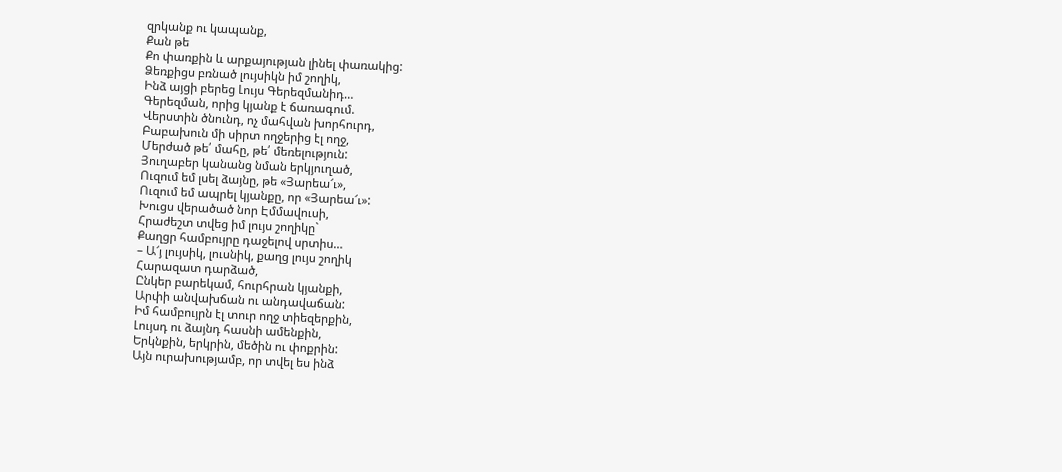զրկանք ու կապանք,
Քան թե
Քո փառքին և արքայության լինել փառակից:
Ձեռքիցս բռնած լույսիկն իմ շողիկ,
Ինձ այցի բերեց Լույս Գերեզմանիդ…
Գերեզման, որից կյանք է ճառագում.
Վերստին ծնունդ, ոչ մահվան խորհուրդ,
Բաբախուն մի սիրտ ողջերից էլ ողջ,
Մերժած թե՛ մահը, թե՛ մեռելություն:
Յուղաբեր կանանց նման երկյուղած,
Ուզում եմ լսել ձայնը, թե «Յարեա՜ւ»,
Ուզում եմ ապրել կյանքը, որ «Յարեա՜ւ»:
Խուցս վերածած նոր Էմմավուսի,
Հրաժեշտ տվեց իմ լույս շողիկը`
Քաղցր համբույրը դաջելով սրտիս…
– Ա՜յ լույսիկ, լուսնիկ, քաղց լույս շողիկ
Հարազատ դարձած,
Ընկեր բարեկամ, հուրհրան կյանքի,
Արփի անվախճան ու անդավաճան:
Իմ համբույրն էլ տուր ողջ տիեզերքին,
Լույսդ ու ձայնդ հասնի ամենքին,
Երկնքին, երկրին, մեծին ու փոքրին:
Այն ուրախությամբ, որ տվել ես ինձ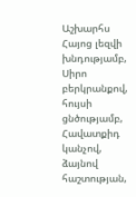Աշխարհս Հայոց լեզվի խնդությամբ,
Սիրո բերկրանքով, հույսի ցնծությամբ,
Հավատքիդ կանչով, ձայնով հաշտության,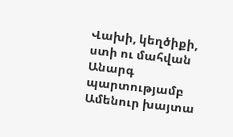Վախի, կեղծիքի, ստի ու մահվան
Անարգ պարտությամբ
Ամենուր խայտա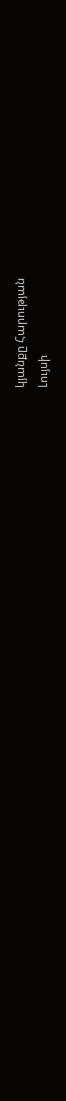կյանքը Հարության
Լույսի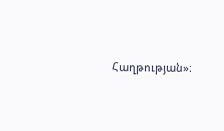Հաղթության»։